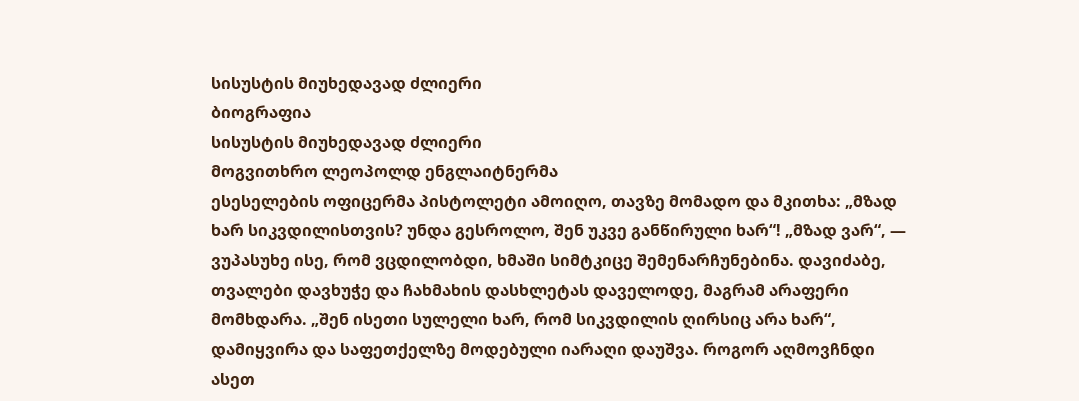სისუსტის მიუხედავად ძლიერი
ბიოგრაფია
სისუსტის მიუხედავად ძლიერი
მოგვითხრო ლეოპოლდ ენგლაიტნერმა
ესესელების ოფიცერმა პისტოლეტი ამოიღო, თავზე მომადო და მკითხა: „მზად ხარ სიკვდილისთვის? უნდა გესროლო, შენ უკვე განწირული ხარ“! „მზად ვარ“, — ვუპასუხე ისე, რომ ვცდილობდი, ხმაში სიმტკიცე შემენარჩუნებინა. დავიძაბე, თვალები დავხუჭე და ჩახმახის დასხლეტას დაველოდე, მაგრამ არაფერი მომხდარა. „შენ ისეთი სულელი ხარ, რომ სიკვდილის ღირსიც არა ხარ“, დამიყვირა და საფეთქელზე მოდებული იარაღი დაუშვა. როგორ აღმოვჩნდი ასეთ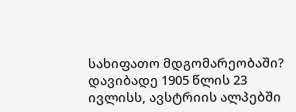სახიფათო მდგომარეობაში?
დავიბადე 1905 წლის 23 ივლისს, ავსტრიის ალპებში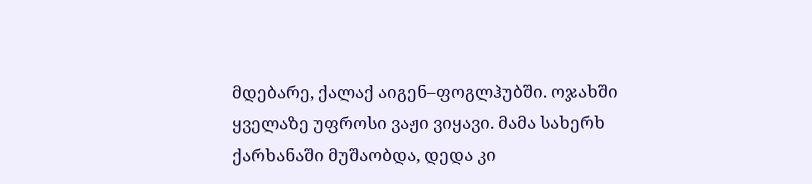მდებარე, ქალაქ აიგენ–ფოგლჰუბში. ოჯახში ყველაზე უფროსი ვაჟი ვიყავი. მამა სახერხ ქარხანაში მუშაობდა, დედა კი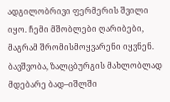ადგილობრივი ფერმერის შვილი იყო. ჩემი მშობლები ღარიბები, მაგრამ შრომისმოყვარენი იყვნენ. ბავშვობა, ზალცბურგის მახლობლად მდებარე ბად–იშლში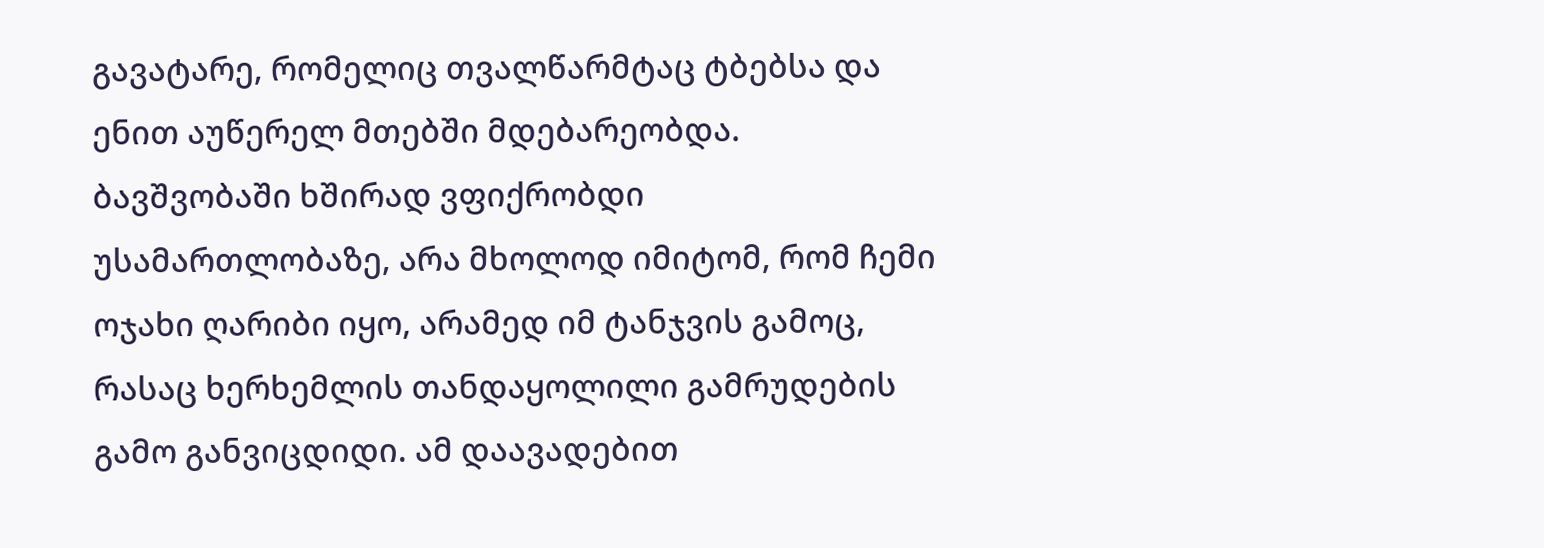გავატარე, რომელიც თვალწარმტაც ტბებსა და ენით აუწერელ მთებში მდებარეობდა.
ბავშვობაში ხშირად ვფიქრობდი უსამართლობაზე, არა მხოლოდ იმიტომ, რომ ჩემი ოჯახი ღარიბი იყო, არამედ იმ ტანჯვის გამოც, რასაც ხერხემლის თანდაყოლილი გამრუდების გამო განვიცდიდი. ამ დაავადებით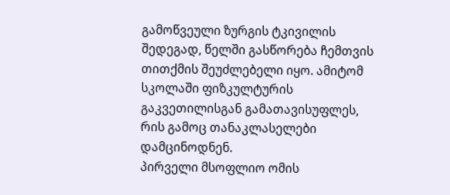გამოწვეული ზურგის ტკივილის შედეგად, წელში გასწორება ჩემთვის თითქმის შეუძლებელი იყო. ამიტომ სკოლაში ფიზკულტურის გაკვეთილისგან გამათავისუფლეს, რის გამოც თანაკლასელები დამცინოდნენ.
პირველი მსოფლიო ომის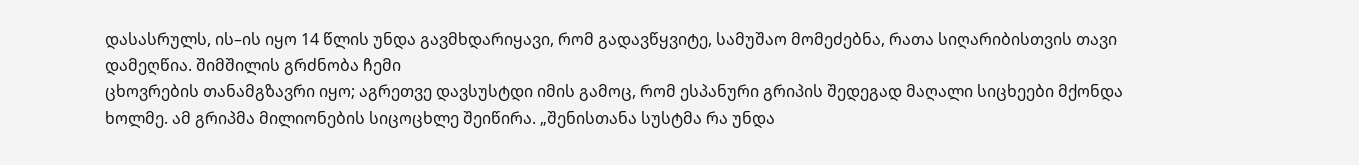დასასრულს, ის–ის იყო 14 წლის უნდა გავმხდარიყავი, რომ გადავწყვიტე, სამუშაო მომეძებნა, რათა სიღარიბისთვის თავი დამეღწია. შიმშილის გრძნობა ჩემი
ცხოვრების თანამგზავრი იყო; აგრეთვე დავსუსტდი იმის გამოც, რომ ესპანური გრიპის შედეგად მაღალი სიცხეები მქონდა ხოლმე. ამ გრიპმა მილიონების სიცოცხლე შეიწირა. „შენისთანა სუსტმა რა უნდა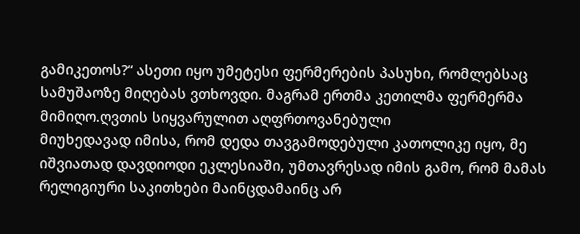გამიკეთოს?“ ასეთი იყო უმეტესი ფერმერების პასუხი, რომლებსაც სამუშაოზე მიღებას ვთხოვდი. მაგრამ ერთმა კეთილმა ფერმერმა მიმიღო.ღვთის სიყვარულით აღფრთოვანებული
მიუხედავად იმისა, რომ დედა თავგამოდებული კათოლიკე იყო, მე იშვიათად დავდიოდი ეკლესიაში, უმთავრესად იმის გამო, რომ მამას რელიგიური საკითხები მაინცდამაინც არ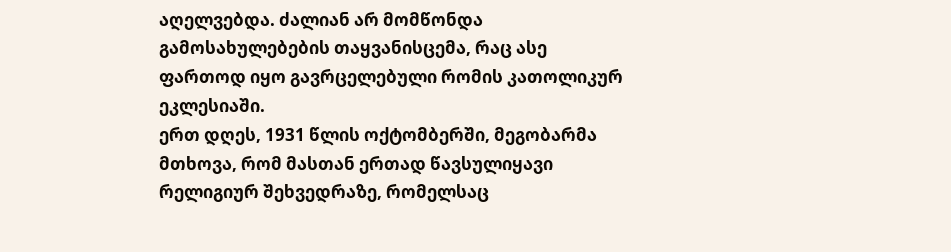აღელვებდა. ძალიან არ მომწონდა გამოსახულებების თაყვანისცემა, რაც ასე ფართოდ იყო გავრცელებული რომის კათოლიკურ ეკლესიაში.
ერთ დღეს, 1931 წლის ოქტომბერში, მეგობარმა მთხოვა, რომ მასთან ერთად წავსულიყავი რელიგიურ შეხვედრაზე, რომელსაც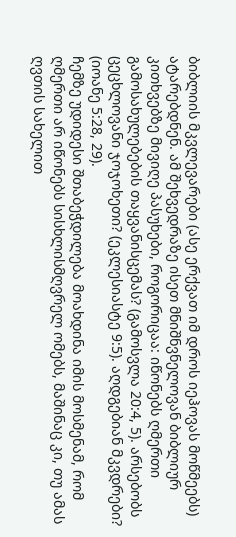ბიბლიის მკვლევარები (ასე ერქვათ იმ დროს იეჰოვას მოწმეებს) ატარებდნენ. ამ შეხვედრაზე ისეთ მნიშნვნელოვან ბიბლიურ კითხვებზე მივიღე პასუხები, როგორიცაა: იწონებს ღმერთი გამოსახულებების თაყვანისცემას? (გამოსვლა 20:4, 5). არსებობს ცეცხლოვანი ჯოჯოხეთი? (ეკლესიასტე 9:5). აღდგებიან მკვდრები? (იოანე 5:28, 29).
ჩემზე უდიდესი შთაბეჭდილება მოახდინა იმის მოსმენამ, რომ ღმერთი არ იწონებს სისხლისმღვრელ ომებს, მაშინაც კი, თუ ამას ღვთის სახელით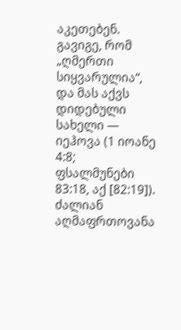აკეთებენ. გავიგე, რომ „ღმერთი სიყვარულია“, და მას აქვს დიდებული სახელი — იეჰოვა (1 იოანე 4:8; ფსალმუნები 83:18, აქ [82:19]). ძალიან აღმაფრთოვანა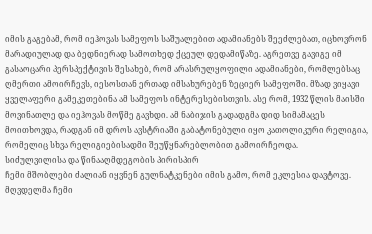იმის გაგებამ, რომ იეჰოვას სამეფოს საშუალებით ადამიანებს შეეძლებათ, იცხოვრონ მარადიულად და ბედნიერად სამოთხედ ქცეულ დედამიწაზე. აგრეთვე გავიგე იმ გასაოცარი პერსპექტივის შესახებ, რომ არასრულყოფილი ადამიანები, რომლებსაც ღმერთი ამოირჩევს, იესოსთან ერთად იმსახურებენ ზეციერ სამეფოში. მზად ვიყავი ყველაფერი გამეკეთებინა ამ სამეფოს ინტერესებისთვის. ასე რომ, 1932 წლის მაისში მოვინათლე და იეჰოვას მოწმე გავხდი. ამ ნაბიჯის გადადგმა დიდ სიმამაცეს მოითხოვდა, რადგან იმ დროს ავსტრიაში გაბატონებული იყო კათოლიკური რელიგია, რომელიც სხვა რელიგიებისადმი შეუწყნარებლობით გამოირჩეოდა.
სიძულვილისა და წინააღმდეგობის პირისპირ
ჩემი მშობლები ძალიან იყვნენ გულნატკენები იმის გამო, რომ ეკლესია დავტოვე. მღვდელმა ჩემი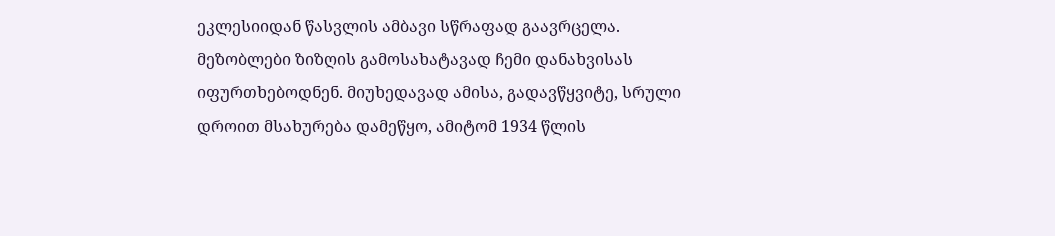ეკლესიიდან წასვლის ამბავი სწრაფად გაავრცელა. მეზობლები ზიზღის გამოსახატავად ჩემი დანახვისას იფურთხებოდნენ. მიუხედავად ამისა, გადავწყვიტე, სრული დროით მსახურება დამეწყო, ამიტომ 1934 წლის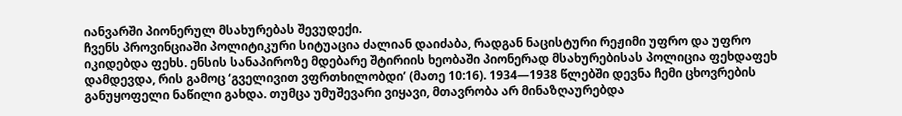იანვარში პიონერულ მსახურებას შევუდექი.
ჩვენს პროვინციაში პოლიტიკური სიტუაცია ძალიან დაიძაბა, რადგან ნაცისტური რეჟიმი უფრო და უფრო იკიდებდა ფეხს. ენსის სანაპიროზე მდებარე შტირიის ხეობაში პიონერად მსახურებისას პოლიცია ფეხდაფეხ დამდევდა, რის გამოც ‘გველივით ვფრთხილობდი’ (მათე 10:16). 1934—1938 წლებში დევნა ჩემი ცხოვრების განუყოფელი ნაწილი გახდა. თუმცა უმუშევარი ვიყავი, მთავრობა არ მინაზღაურებდა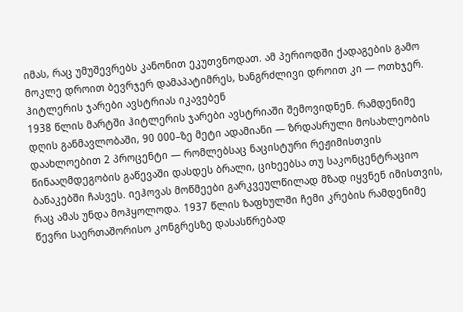იმას, რაც უმუშევრებს კანონით ეკუთვნოდათ. ამ პერიოდში ქადაგების გამო მოკლე დროით ბევრჯერ დამაპატიმრეს, ხანგრძლივი დროით კი — ოთხჯერ.
ჰიტლერის ჯარები ავსტრიას იკავებენ
1938 წლის მარტში ჰიტლერის ჯარები ავსტრიაში შემოვიდნენ. რამდენიმე დღის განმავლობაში, 90 000–ზე მეტი ადამიანი — ზრდასრული მოსახლეობის დაახლოებით 2 პროცენტი — რომლებსაც ნაცისტური რეჟიმისთვის წინააღმდეგობის გაწევაში დასდეს ბრალი, ციხეებსა თუ საკონცენტრაციო ბანაკებში ჩასვეს. იეჰოვას მოწმეები გარკვეულწილად მზად იყვნენ იმისთვის, რაც ამას უნდა მოჰყოლოდა. 1937 წლის ზაფხულში ჩემი კრების რამდენიმე წევრი საერთაშორისო კონგრესზე დასასწრებად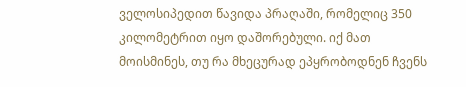ველოსიპედით წავიდა პრაღაში, რომელიც 350 კილომეტრით იყო დაშორებული. იქ მათ მოისმინეს, თუ რა მხეცურად ეპყრობოდნენ ჩვენს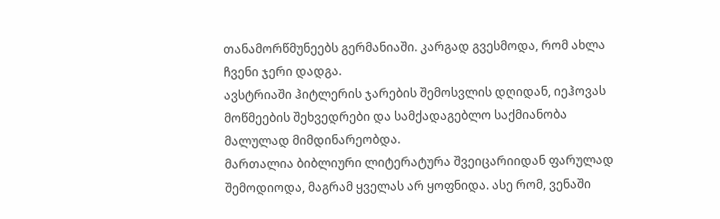თანამორწმუნეებს გერმანიაში. კარგად გვესმოდა, რომ ახლა ჩვენი ჯერი დადგა.
ავსტრიაში ჰიტლერის ჯარების შემოსვლის დღიდან, იეჰოვას მოწმეების შეხვედრები და სამქადაგებლო საქმიანობა მალულად მიმდინარეობდა.
მართალია ბიბლიური ლიტერატურა შვეიცარიიდან ფარულად შემოდიოდა, მაგრამ ყველას არ ყოფნიდა. ასე რომ, ვენაში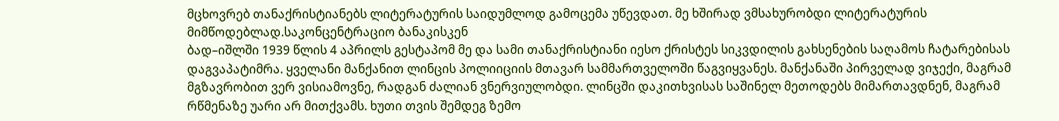მცხოვრებ თანაქრისტიანებს ლიტერატურის საიდუმლოდ გამოცემა უწევდათ. მე ხშირად ვმსახურობდი ლიტერატურის მიმწოდებლად.საკონცენტრაციო ბანაკისკენ
ბად–იშლში 1939 წლის 4 აპრილს გესტაპომ მე და სამი თანაქრისტიანი იესო ქრისტეს სიკვდილის გახსენების საღამოს ჩატარებისას დაგვაპატიმრა. ყველანი მანქანით ლინცის პოლიიციის მთავარ სამმართველოში წაგვიყვანეს. მანქანაში პირველად ვიჯექი, მაგრამ მგზავრობით ვერ ვისიამოვნე, რადგან ძალიან ვნერვიულობდი. ლინცში დაკითხვისას საშინელ მეთოდებს მიმართავდნენ, მაგრამ რწმენაზე უარი არ მითქვამს. ხუთი თვის შემდეგ ზემო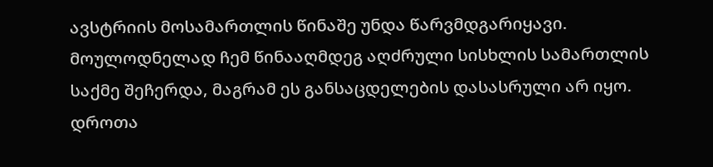ავსტრიის მოსამართლის წინაშე უნდა წარვმდგარიყავი. მოულოდნელად ჩემ წინააღმდეგ აღძრული სისხლის სამართლის საქმე შეჩერდა, მაგრამ ეს განსაცდელების დასასრული არ იყო. დროთა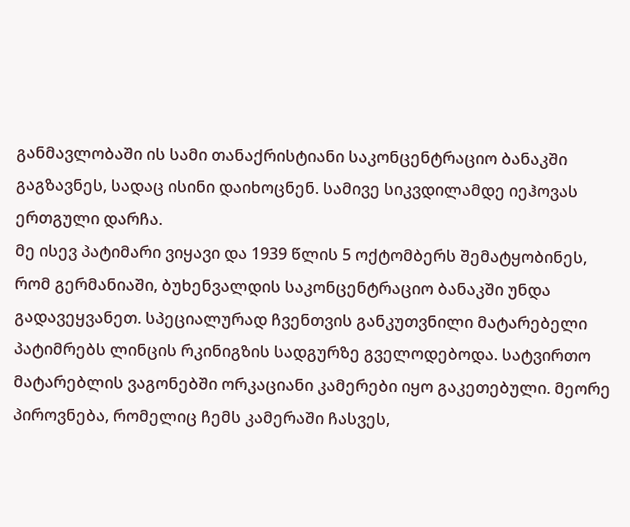განმავლობაში ის სამი თანაქრისტიანი საკონცენტრაციო ბანაკში გაგზავნეს, სადაც ისინი დაიხოცნენ. სამივე სიკვდილამდე იეჰოვას ერთგული დარჩა.
მე ისევ პატიმარი ვიყავი და 1939 წლის 5 ოქტომბერს შემატყობინეს, რომ გერმანიაში, ბუხენვალდის საკონცენტრაციო ბანაკში უნდა გადავეყვანეთ. სპეციალურად ჩვენთვის განკუთვნილი მატარებელი პატიმრებს ლინცის რკინიგზის სადგურზე გველოდებოდა. სატვირთო მატარებლის ვაგონებში ორკაციანი კამერები იყო გაკეთებული. მეორე პიროვნება, რომელიც ჩემს კამერაში ჩასვეს,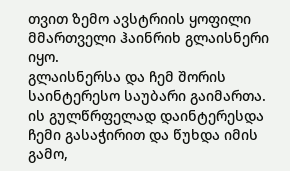თვით ზემო ავსტრიის ყოფილი მმართველი ჰაინრიხ გლაისნერი იყო.
გლაისნერსა და ჩემ შორის საინტერესო საუბარი გაიმართა. ის გულწრფელად დაინტერესდა ჩემი გასაჭირით და წუხდა იმის გამო,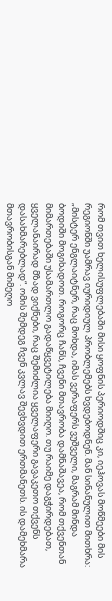რომ თვით ხელისუფლებაში მისი ყოფნის პერიოდშიც კი, იეჰოვას მოწმეები მის რეგიონში უამრავ იურიდიულ პრობლემებს ხვდებოდნენ. მან სინანულით მითხრა: „მისტერ ენგლაიტნერ, რაც მოხდა, იმას ვერაფერს ვუშველი, მაგრამ მინდა ბოდიში მოგიხადოთ. როგორც ჩანს, ჩვენი მთავრობა დამნაშავეა, რომ თქვენთან მიმართებაში უსამართლო გადაწყვეტილება მიიღო. თუ რაიმე დაგჭირდებათ, ყველანაირად მზად ვიქნები, რაც შემიძლია ყველაფერი გავაკეთო თქვენს დასახმარებლად“. ომის შემდეგ ჩვენ კვლავ შევხვდით ერთმანეთს. ის დამეხმარა მთავრობისგან მიმეღო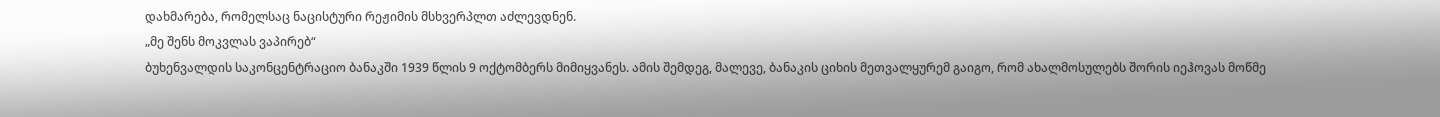დახმარება, რომელსაც ნაცისტური რეჟიმის მსხვერპლთ აძლევდნენ.
„მე შენს მოკვლას ვაპირებ“
ბუხენვალდის საკონცენტრაციო ბანაკში 1939 წლის 9 ოქტომბერს მიმიყვანეს. ამის შემდეგ, მალევე, ბანაკის ციხის მეთვალყურემ გაიგო, რომ ახალმოსულებს შორის იეჰოვას მოწმე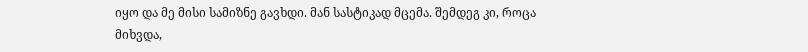იყო და მე მისი სამიზნე გავხდი. მან სასტიკად მცემა. შემდეგ კი, როცა მიხვდა,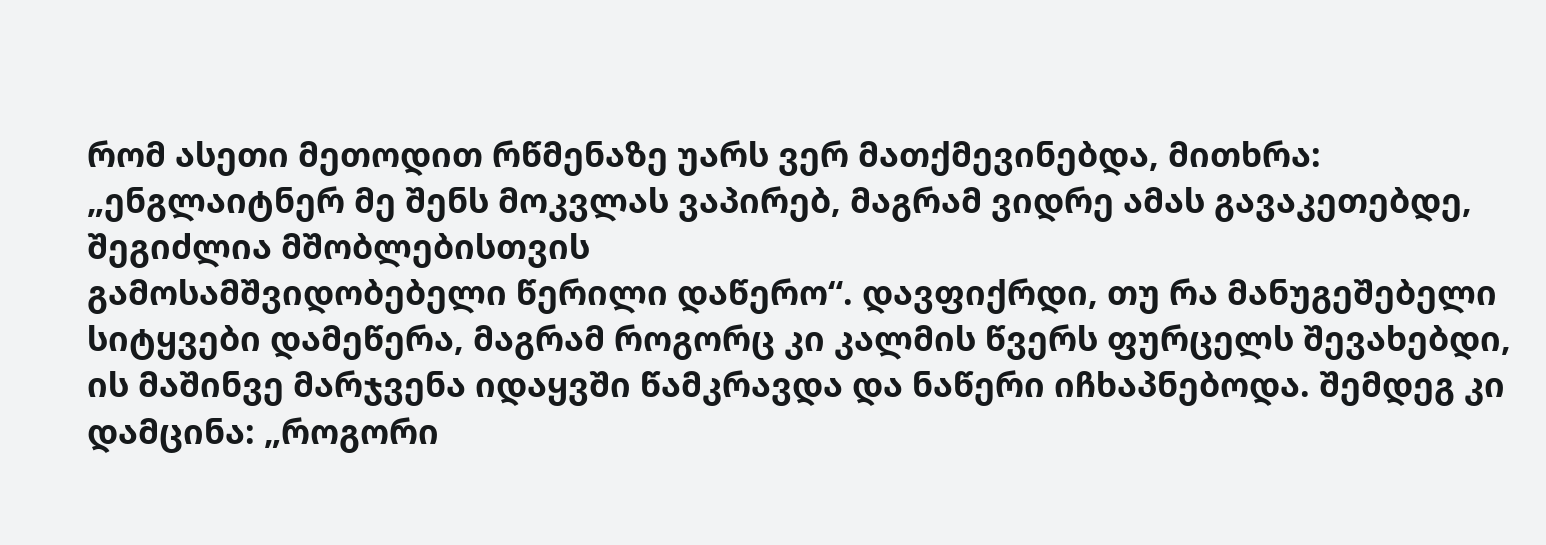რომ ასეთი მეთოდით რწმენაზე უარს ვერ მათქმევინებდა, მითხრა: „ენგლაიტნერ მე შენს მოკვლას ვაპირებ, მაგრამ ვიდრე ამას გავაკეთებდე, შეგიძლია მშობლებისთვის
გამოსამშვიდობებელი წერილი დაწერო“. დავფიქრდი, თუ რა მანუგეშებელი სიტყვები დამეწერა, მაგრამ როგორც კი კალმის წვერს ფურცელს შევახებდი, ის მაშინვე მარჯვენა იდაყვში წამკრავდა და ნაწერი იჩხაპნებოდა. შემდეგ კი დამცინა: „როგორი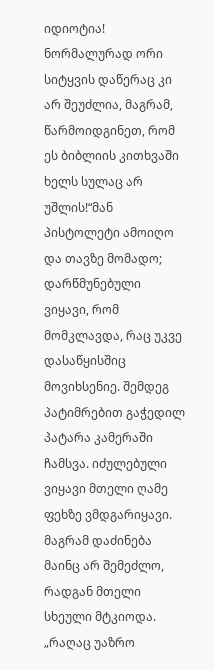იდიოტია! ნორმალურად ორი სიტყვის დაწერაც კი არ შეუძლია, მაგრამ, წარმოიდგინეთ, რომ ეს ბიბლიის კითხვაში ხელს სულაც არ უშლის!“მან პისტოლეტი ამოიღო და თავზე მომადო; დარწმუნებული ვიყავი, რომ მომკლავდა, რაც უკვე დასაწყისშიც მოვიხსენიე. შემდეგ პატიმრებით გაჭედილ პატარა კამერაში ჩამსვა. იძულებული ვიყავი მთელი ღამე ფეხზე ვმდგარიყავი. მაგრამ დაძინება მაინც არ შემეძლო, რადგან მთელი სხეული მტკიოდა. „რაღაც უაზრო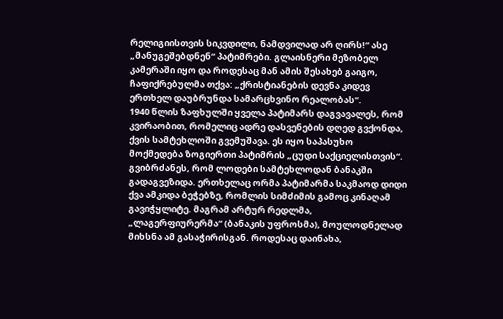რელიგიისთვის სიკვდილი, ნამდვილად არ ღირს!“ ასე „მანუგეშებდნენ“ პატიმრები. გლაისნერი მეზობელ კამერაში იყო და როდესაც მან ამის შესახებ გაიგო, ჩაფიქრებულმა თქვა: „ქრისტიანების დევნა კიდევ ერთხელ დაუბრუნდა სამარცხვინო რეალობას“.
1940 წლის ზაფხულში ყველა პატიმარს დაგვავალეს, რომ კვირაობით, რომელიც ადრე დასვენების დღედ გვქონდა, ქვის სამტეხლოში გვემუშავა. ეს იყო საპასუხო მოქმედება ზოგიერთი პატიმრის „ცუდი საქციელისთვის“. გვიბრძანეს, რომ ლოდები სამტეხლოდან ბანაკში გადაგვეზიდა. ერთხელაც ორმა პატიმარმა საკმაოდ დიდი ქვა ამკიდა ბეჭებზე, რომლის სიმძიმის გამოც კინაღამ გავიჭყლიტე. მაგრამ არტურ რედლმა, „ლაგერფიურერმა“ (ბანაკის უფროსმა), მოულოდნელად მიხსნა ამ გასაჭირისგან. როდესაც დაინახა,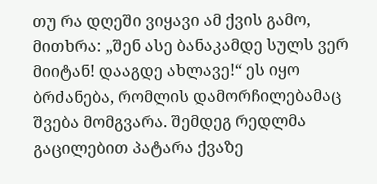თუ რა დღეში ვიყავი ამ ქვის გამო, მითხრა: „შენ ასე ბანაკამდე სულს ვერ მიიტან! დააგდე ახლავე!“ ეს იყო ბრძანება, რომლის დამორჩილებამაც შვება მომგვარა. შემდეგ რედლმა გაცილებით პატარა ქვაზე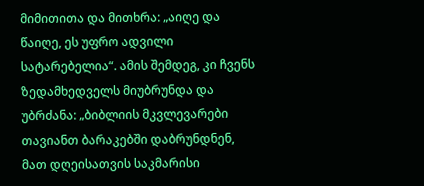მიმითითა და მითხრა: „აიღე და წაიღე, ეს უფრო ადვილი სატარებელია“. ამის შემდეგ, კი ჩვენს ზედამხედველს მიუბრუნდა და უბრძანა: „ბიბლიის მკვლევარები თავიანთ ბარაკებში დაბრუნდნენ, მათ დღეისათვის საკმარისი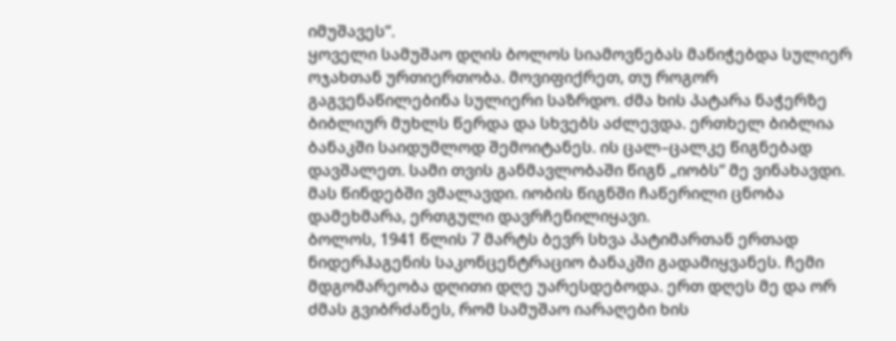იმუშავეს“.
ყოველი სამუშაო დღის ბოლოს სიამოვნებას მანიჭებდა სულიერ ოჯახთან ურთიერთობა. მოვიფიქრეთ, თუ როგორ გაგვენაწილებინა სულიერი საზრდო. ძმა ხის პატარა ნაჭერზე ბიბლიურ მუხლს წერდა და სხვებს აძლევდა. ერთხელ ბიბლია ბანაკში საიდუმლოდ შემოიტანეს. ის ცალ–ცალკე წიგნებად დავშალეთ. სამი თვის განმავლობაში წიგნ „იობს“ მე ვინახავდი. მას წინდებში ვმალავდი. იობის წიგნში ჩაწერილი ცნობა დამეხმარა, ერთგული დავრჩენილიყავი.
ბოლოს, 1941 წლის 7 მარტს ბევრ სხვა პატიმართან ერთად ნიდერჰაგენის საკონცენტრაციო ბანაკში გადამიყვანეს. ჩემი მდგომარეობა დღითი დღე უარესდებოდა. ერთ დღეს მე და ორ ძმას გვიბრძანეს, რომ სამუშაო იარაღები ხის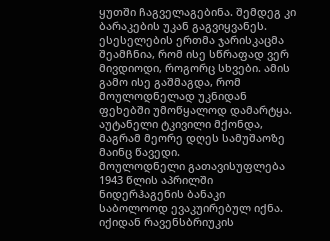ყუთში ჩაგველაგებინა. შემდეგ კი ბარაკების უკან გაგვიყვანეს. ესესელების ერთმა ჯარისკაცმა შეამჩნია, რომ ისე სწრაფად ვერ მივდიოდი, როგორც სხვები. ამის გამო ისე გაშმაგდა, რომ მოულოდნელად უკნიდან ფეხებში უმოწყალოდ დამარტყა. აუტანელი ტკივილი მქონდა, მაგრამ მეორე დღეს სამუშაოზე მაინც წავედი.
მოულოდნელი გათავისუფლება
1943 წლის აპრილში ნიდერჰაგენის ბანაკი საბოლოოდ ევაკუირებულ იქნა. იქიდან რავენსბრიუკის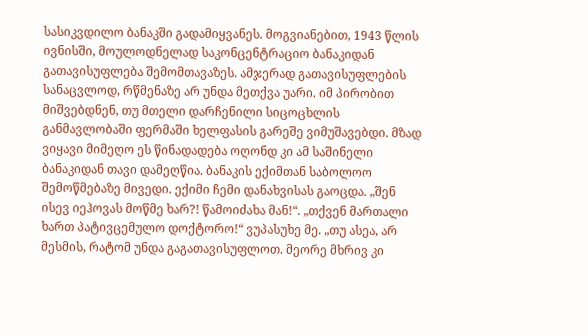სასიკვდილო ბანაკში გადამიყვანეს. მოგვიანებით, 1943 წლის ივნისში, მოულოდნელად საკონცენტრაციო ბანაკიდან გათავისუფლება შემომთავაზეს. ამჯერად გათავისუფლების სანაცვლოდ, რწმენაზე არ უნდა მეთქვა უარი. იმ პირობით მიშვებდნენ, თუ მთელი დარჩენილი სიცოცხლის განმავლობაში ფერმაში ხელფასის გარეშე ვიმუშავებდი. მზად ვიყავი მიმეღო ეს წინადადება ოღონდ კი ამ საშინელი ბანაკიდან თავი დამეღწია. ბანაკის ექიმთან საბოლოო შემოწმებაზე მივედი. ექიმი ჩემი დანახვისას გაოცდა. „შენ ისევ იეჰოვას მოწმე ხარ?! წამოიძახა მან!“. „თქვენ მართალი ხართ პატივცემულო დოქტორო!“ ვუპასუხე მე. „თუ ასეა, არ მესმის, რატომ უნდა გაგათავისუფლოთ. მეორე მხრივ კი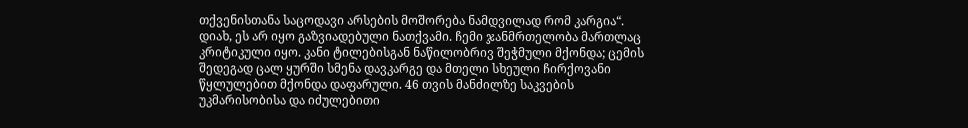თქვენისთანა საცოდავი არსების მოშორება ნამდვილად რომ კარგია“.
დიახ, ეს არ იყო გაზვიადებული ნათქვამი. ჩემი ჯანმრთელობა მართლაც კრიტიკული იყო. კანი ტილებისგან ნაწილობრივ შეჭმული მქონდა; ცემის შედეგად ცალ ყურში სმენა დავკარგე და მთელი სხეული ჩირქოვანი წყლულებით მქონდა დაფარული. 46 თვის მანძილზე საკვების უკმარისობისა და იძულებითი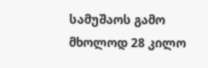სამუშაოს გამო მხოლოდ 28 კილო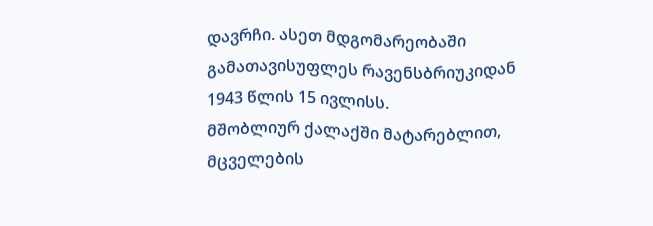დავრჩი. ასეთ მდგომარეობაში გამათავისუფლეს რავენსბრიუკიდან 1943 წლის 15 ივლისს.
მშობლიურ ქალაქში მატარებლით, მცველების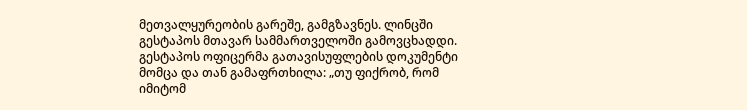მეთვალყურეობის გარეშე, გამგზავნეს. ლინცში გესტაპოს მთავარ სამმართველოში გამოვცხადდი. გესტაპოს ოფიცერმა გათავისუფლების დოკუმენტი მომცა და თან გამაფრთხილა: „თუ ფიქრობ, რომ იმიტომ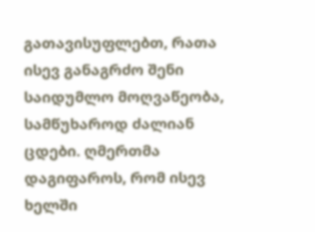გათავისუფლებთ, რათა ისევ განაგრძო შენი საიდუმლო მოღვაწეობა, სამწუხაროდ ძალიან ცდები. ღმერთმა დაგიფაროს, რომ ისევ ხელში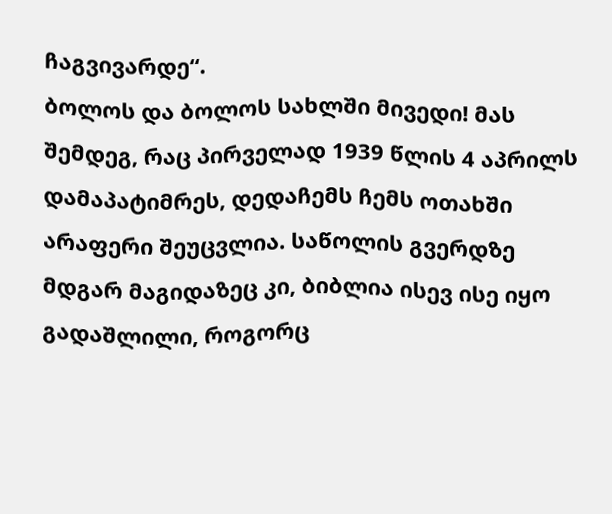ჩაგვივარდე“.
ბოლოს და ბოლოს სახლში მივედი! მას შემდეგ, რაც პირველად 1939 წლის 4 აპრილს დამაპატიმრეს, დედაჩემს ჩემს ოთახში არაფერი შეუცვლია. საწოლის გვერდზე მდგარ მაგიდაზეც კი, ბიბლია ისევ ისე იყო გადაშლილი, როგორც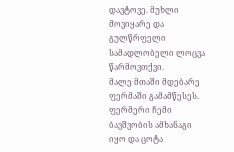დავტოვე. მუხლი მოვიყარე და გულწრფელი სამადლობელი ლოცვა წარმოვთქვი.
მალე მთაში მდებარე ფერმაში გამამწესეს. ფერმერი ჩემი ბავშვობის ამხანაგი იყო და ცოტა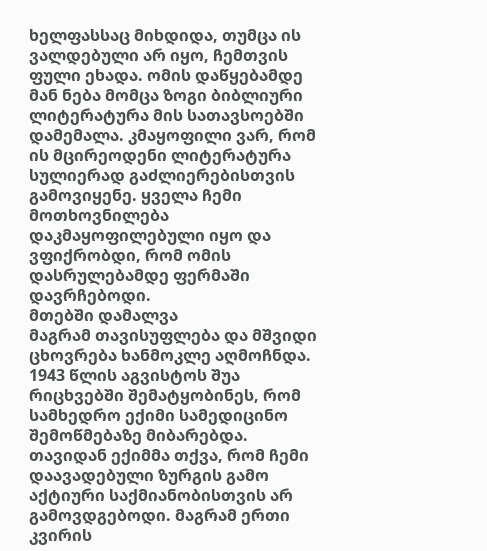ხელფასსაც მიხდიდა, თუმცა ის ვალდებული არ იყო, ჩემთვის ფული ეხადა. ომის დაწყებამდე მან ნება მომცა ზოგი ბიბლიური ლიტერატურა მის სათავსოებში დამემალა. კმაყოფილი ვარ, რომ ის მცირეოდენი ლიტერატურა სულიერად გაძლიერებისთვის გამოვიყენე. ყველა ჩემი მოთხოვნილება დაკმაყოფილებული იყო და ვფიქრობდი, რომ ომის დასრულებამდე ფერმაში დავრჩებოდი.
მთებში დამალვა
მაგრამ თავისუფლება და მშვიდი ცხოვრება ხანმოკლე აღმოჩნდა. 1943 წლის აგვისტოს შუა რიცხვებში შემატყობინეს, რომ სამხედრო ექიმი სამედიცინო შემოწმებაზე მიბარებდა. თავიდან ექიმმა თქვა, რომ ჩემი დაავადებული ზურგის გამო აქტიური საქმიანობისთვის არ გამოვდგებოდი. მაგრამ ერთი კვირის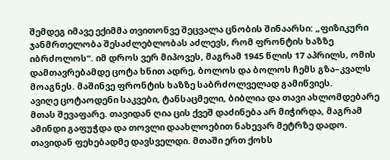შემდეგ იმავე ექიმმა თვითონვე შეცვალა ცნობის შინაარსი: „ფიზიკური ჯანმრთელობა შესაძლებლობას აძლევს, რომ ფრონტის ხაზზე იბრძოლოს“. იმ დროს ვერ მიპოვეს, მაგრამ 1945 წლის 17 აპრილს, ომის დამთავრებამდე ცოტა ხნით ადრე, ბოლოს და ბოლოს ჩემს გზა–კვალს მოაგნეს. მაშინვე ფრონტის ხაზზე საბრძოლველად გამიწვიეს.
ავიღე ცოტაოდენი საკვები, ტანსაცმელი, ბიბლია და თავი ახლომდებარე მთას შევაფარე. თავიდან ღია ცის ქვეშ დაძინება არ მიჭირდა, მაგრამ ამინდი გაფუჭდა და თოვლი დაახლოებით ნახევარ მეტრზე დადო. თავიდან ფეხებადმე დავსველდი. მთაში ერთ ქოხს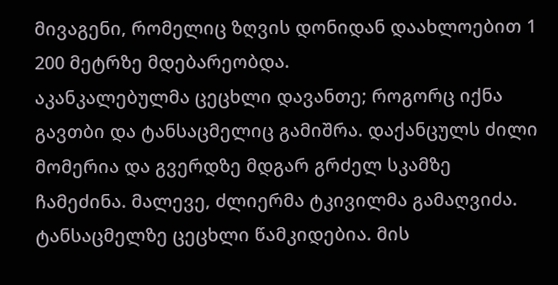მივაგენი, რომელიც ზღვის დონიდან დაახლოებით 1 200 მეტრზე მდებარეობდა.
აკანკალებულმა ცეცხლი დავანთე; როგორც იქნა გავთბი და ტანსაცმელიც გამიშრა. დაქანცულს ძილი მომერია და გვერდზე მდგარ გრძელ სკამზე ჩამეძინა. მალევე, ძლიერმა ტკივილმა გამაღვიძა. ტანსაცმელზე ცეცხლი წამკიდებია. მის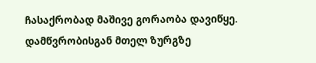ჩასაქრობად მაშივე გორაობა დავიწყე. დამწვრობისგან მთელ ზურგზე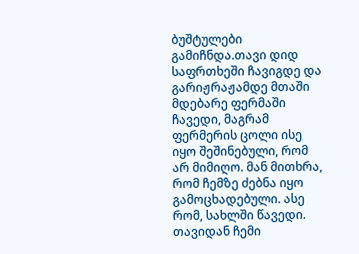ბუშტულები გამიჩნდა.თავი დიდ საფრთხეში ჩავიგდე და გარიჟრაჟამდე მთაში მდებარე ფერმაში ჩავედი, მაგრამ ფერმერის ცოლი ისე იყო შეშინებული, რომ არ მიმიღო. მან მითხრა, რომ ჩემზე ძებნა იყო გამოცხადებული. ასე რომ, სახლში წავედი. თავიდან ჩემი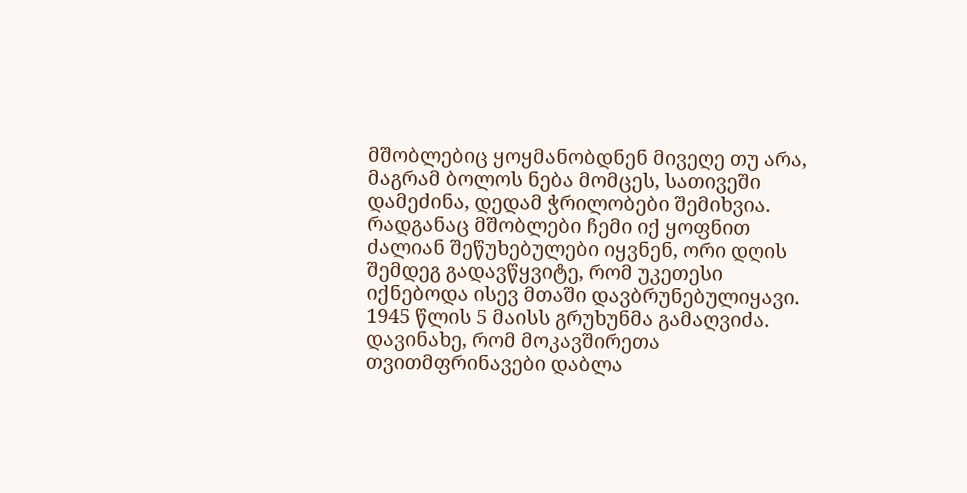მშობლებიც ყოყმანობდნენ მივეღე თუ არა, მაგრამ ბოლოს ნება მომცეს, სათივეში დამეძინა, დედამ ჭრილობები შემიხვია. რადგანაც მშობლები ჩემი იქ ყოფნით ძალიან შეწუხებულები იყვნენ, ორი დღის შემდეგ გადავწყვიტე, რომ უკეთესი იქნებოდა ისევ მთაში დავბრუნებულიყავი.
1945 წლის 5 მაისს გრუხუნმა გამაღვიძა. დავინახე, რომ მოკავშირეთა თვითმფრინავები დაბლა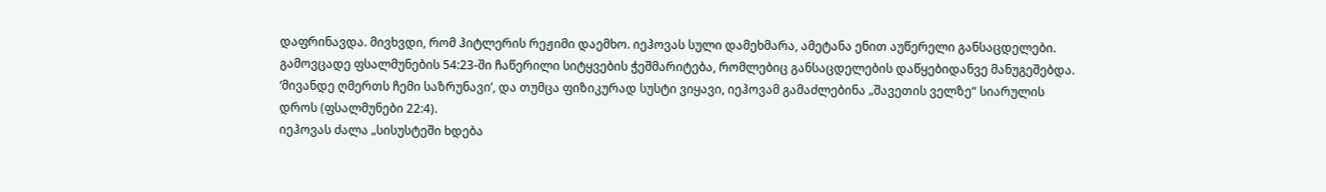დაფრინავდა. მივხვდი, რომ ჰიტლერის რეჟიმი დაემხო. იეჰოვას სული დამეხმარა, ამეტანა ენით აუწერელი განსაცდელები. გამოვცადე ფსალმუნების 54:23-ში ჩაწერილი სიტყვების ჭეშმარიტება, რომლებიც განსაცდელების დაწყებიდანვე მანუგეშებდა. ‘მივანდე ღმერთს ჩემი საზრუნავი’, და თუმცა ფიზიკურად სუსტი ვიყავი, იეჰოვამ გამაძლებინა „შავეთის ველზე“ სიარულის დროს (ფსალმუნები 22:4).
იეჰოვას ძალა „სისუსტეში ხდება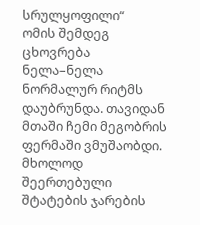სრულყოფილი“
ომის შემდეგ ცხოვრება ნელა–ნელა ნორმალურ რიტმს დაუბრუნდა. თავიდან მთაში ჩემი მეგობრის ფერმაში ვმუშაობდი. მხოლოდ შეერთებული შტატების ჯარების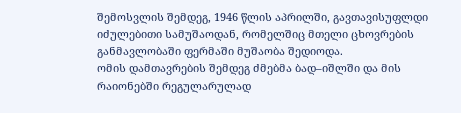შემოსვლის შემდეგ, 1946 წლის აპრილში, გავთავისუფლდი იძულებითი სამუშაოდან, რომელშიც მთელი ცხოვრების განმავლობაში ფერმაში მუშაობა შედიოდა.
ომის დამთავრების შემდეგ ძმებმა ბად–იშლში და მის რაიონებში რეგულარულად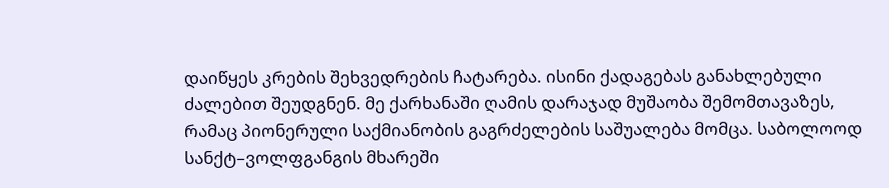დაიწყეს კრების შეხვედრების ჩატარება. ისინი ქადაგებას განახლებული ძალებით შეუდგნენ. მე ქარხანაში ღამის დარაჯად მუშაობა შემომთავაზეს, რამაც პიონერული საქმიანობის გაგრძელების საშუალება მომცა. საბოლოოდ სანქტ–ვოლფგანგის მხარეში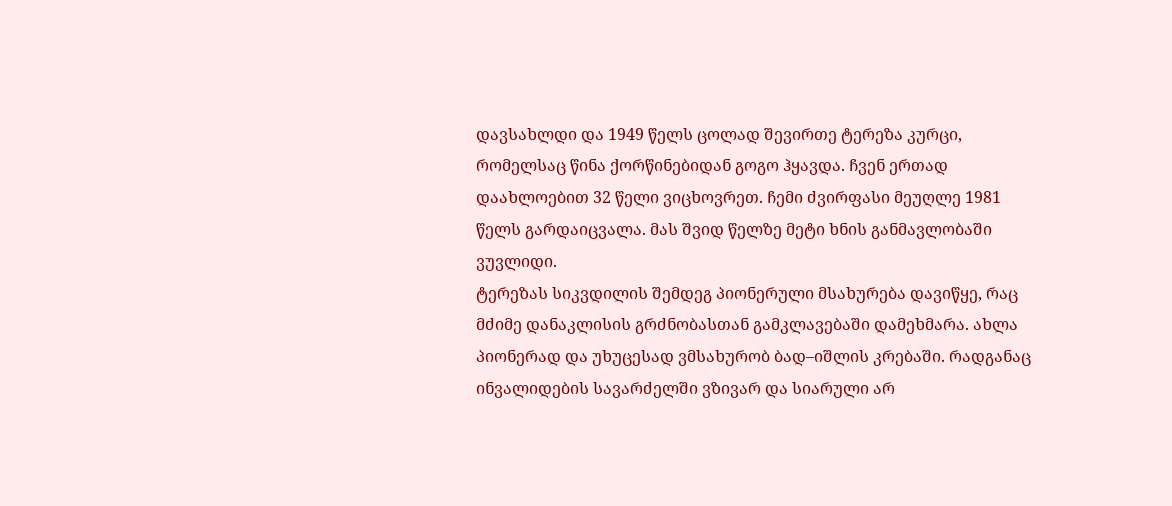დავსახლდი და 1949 წელს ცოლად შევირთე ტერეზა კურცი, რომელსაც წინა ქორწინებიდან გოგო ჰყავდა. ჩვენ ერთად დაახლოებით 32 წელი ვიცხოვრეთ. ჩემი ძვირფასი მეუღლე 1981 წელს გარდაიცვალა. მას შვიდ წელზე მეტი ხნის განმავლობაში ვუვლიდი.
ტერეზას სიკვდილის შემდეგ პიონერული მსახურება დავიწყე, რაც მძიმე დანაკლისის გრძნობასთან გამკლავებაში დამეხმარა. ახლა პიონერად და უხუცესად ვმსახურობ ბად–იშლის კრებაში. რადგანაც ინვალიდების სავარძელში ვზივარ და სიარული არ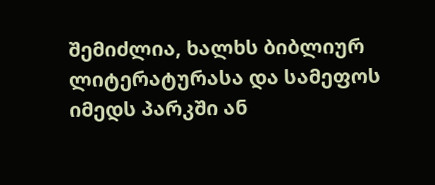შემიძლია, ხალხს ბიბლიურ ლიტერატურასა და სამეფოს იმედს პარკში ან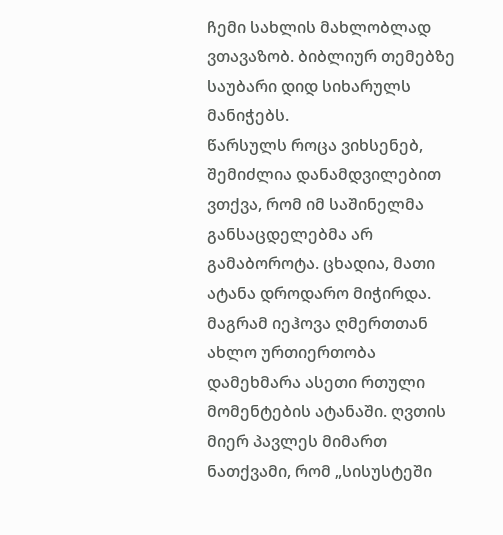ჩემი სახლის მახლობლად ვთავაზობ. ბიბლიურ თემებზე საუბარი დიდ სიხარულს მანიჭებს.
წარსულს როცა ვიხსენებ, შემიძლია დანამდვილებით ვთქვა, რომ იმ საშინელმა განსაცდელებმა არ გამაბოროტა. ცხადია, მათი ატანა დროდარო მიჭირდა. მაგრამ იეჰოვა ღმერთთან ახლო ურთიერთობა დამეხმარა ასეთი რთული მომენტების ატანაში. ღვთის მიერ პავლეს მიმართ ნათქვამი, რომ „სისუსტეში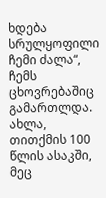ხდება სრულყოფილი ჩემი ძალა“, ჩემს ცხოვრებაშიც გამართლდა. ახლა, თითქმის 100 წლის ასაკში, მეც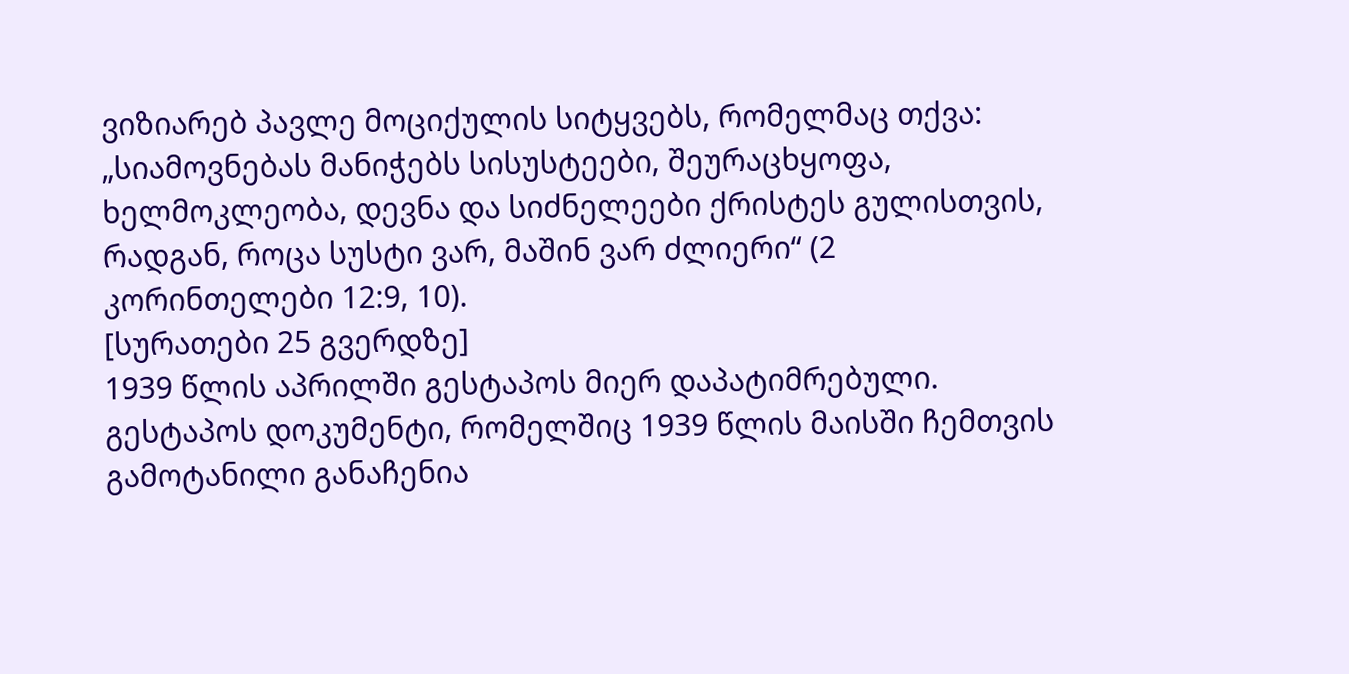ვიზიარებ პავლე მოციქულის სიტყვებს, რომელმაც თქვა: „სიამოვნებას მანიჭებს სისუსტეები, შეურაცხყოფა, ხელმოკლეობა, დევნა და სიძნელეები ქრისტეს გულისთვის, რადგან, როცა სუსტი ვარ, მაშინ ვარ ძლიერი“ (2 კორინთელები 12:9, 10).
[სურათები 25 გვერდზე]
1939 წლის აპრილში გესტაპოს მიერ დაპატიმრებული.
გესტაპოს დოკუმენტი, რომელშიც 1939 წლის მაისში ჩემთვის გამოტანილი განაჩენია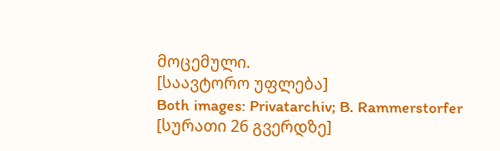მოცემული.
[საავტორო უფლება]
Both images: Privatarchiv; B. Rammerstorfer
[სურათი 26 გვერდზე]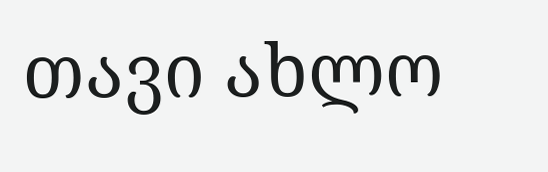თავი ახლო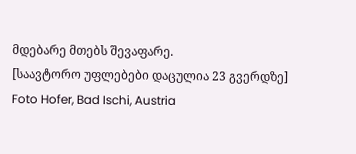მდებარე მთებს შევაფარე.
[საავტორო უფლებები დაცულია 23 გვერდზე]
Foto Hofer, Bad Ischi, Austria